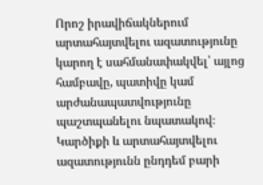Որոշ իրավիճակներում արտահայտվելու ազատությունը կարող է սահմանափակվել՝ այլոց համբավը, պատիվը կամ արժանապատվությունը պաշտպանելու նպատակով։
Կարծիքի և արտահայտվելու ազատությունն ընդդեմ բարի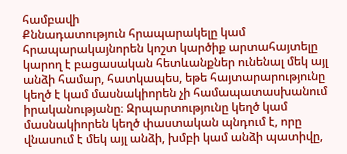համբավի
Քննադատություն հրապարակելը կամ հրապարակայնորեն կոշտ կարծիք արտահայտելը կարող է բացասական հետևանքներ ունենալ մեկ այլ անձի համար, հատկապես, եթե հայտարարությունը կեղծ է կամ մասնակիորեն չի համապատասխանում իրականությանը։ Զրպարտությունը կեղծ կամ մասնակիորեն կեղծ փաստական պնդում է, որը վնասում է մեկ այլ անձի, խմբի կամ անձի պատիվը,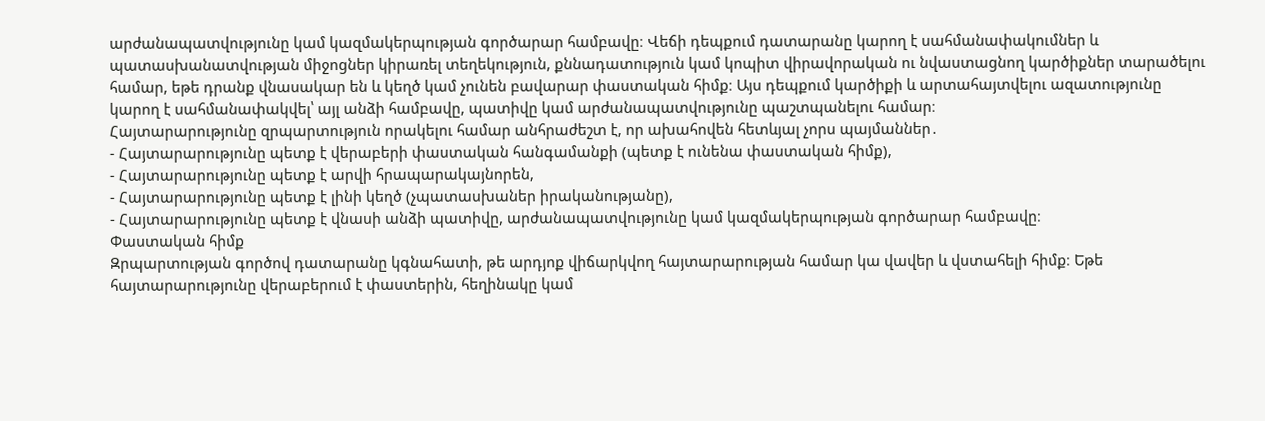արժանապատվությունը կամ կազմակերպության գործարար համբավը։ Վեճի դեպքում դատարանը կարող է սահմանափակումներ և պատասխանատվության միջոցներ կիրառել տեղեկություն, քննադատություն կամ կոպիտ վիրավորական ու նվաստացնող կարծիքներ տարածելու համար, եթե դրանք վնասակար են և կեղծ կամ չունեն բավարար փաստական հիմք։ Այս դեպքում կարծիքի և արտահայտվելու ազատությունը կարող է սահմանափակվել՝ այլ անձի համբավը, պատիվը կամ արժանապատվությունը պաշտպանելու համար։
Հայտարարությունը զրպարտություն որակելու համար անհրաժեշտ է, որ ախահովեն հետևյալ չորս պայմաններ․
- Հայտարարությունը պետք է վերաբերի փաստական հանգամանքի (պետք է ունենա փաստական հիմք),
- Հայտարարությունը պետք է արվի հրապարակայնորեն,
- Հայտարարությունը պետք է լինի կեղծ (չպատասխաներ իրականությանը),
- Հայտարարությունը պետք է վնասի անձի պատիվը, արժանապատվությունը կամ կազմակերպության գործարար համբավը։
Փաստական հիմք
Զրպարտության գործով դատարանը կգնահատի, թե արդյոք վիճարկվող հայտարարության համար կա վավեր և վստահելի հիմք։ Եթե հայտարարությունը վերաբերում է փաստերին, հեղինակը կամ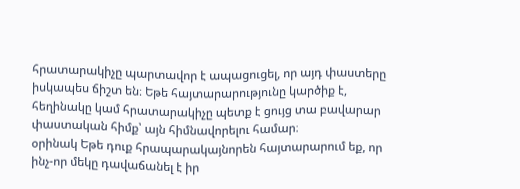հրատարակիչը պարտավոր է ապացուցել, որ այդ փաստերը իսկապես ճիշտ են։ Եթե հայտարարությունը կարծիք է, հեղինակը կամ հրատարակիչը պետք է ցույց տա բավարար փաստական հիմք՝ այն հիմնավորելու համար։
օրինակ Եթե դուք հրապարակայնորեն հայտարարում եք, որ ինչ-որ մեկը դավաճանել է իր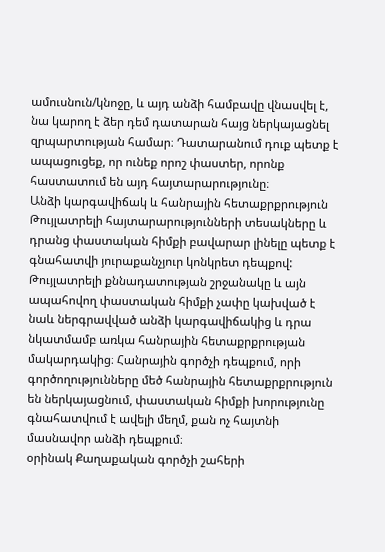ամուսնուն/կնոջը, և այդ անձի համբավը վնասվել է, նա կարող է ձեր դեմ դատարան հայց ներկայացնել զրպարտության համար։ Դատարանում դուք պետք է ապացուցեք, որ ունեք որոշ փաստեր, որոնք հաստատում են այդ հայտարարությունը։
Անձի կարգավիճակ և հանրային հետաքրքրություն
Թույլատրելի հայտարարությունների տեսակները և դրանց փաստական հիմքի բավարար լինելը պետք է գնահատվի յուրաքանչյուր կոնկրետ դեպքով: Թույլատրելի քննադատության շրջանակը և այն ապահովող փաստական հիմքի չափը կախված է նաև ներգրավված անձի կարգավիճակից և դրա նկատմամբ առկա հանրային հետաքրքրության մակարդակից։ Հանրային գործչի դեպքում, որի գործողությունները մեծ հանրային հետաքրքրություն են ներկայացնում, փաստական հիմքի խորությունը գնահատվում է ավելի մեղմ, քան ոչ հայտնի մասնավոր անձի դեպքում։
օրինակ Քաղաքական գործչի շահերի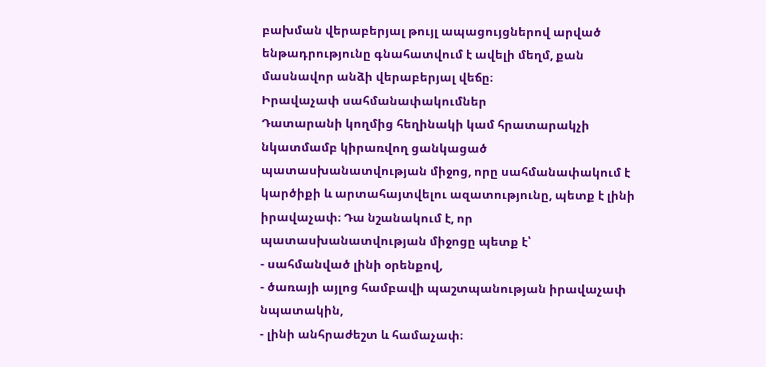բախման վերաբերյալ թույլ ապացույցներով արված ենթադրությունը գնահատվում է ավելի մեղմ, քան մասնավոր անձի վերաբերյալ վեճը։
Իրավաչափ սահմանափակումներ
Դատարանի կողմից հեղինակի կամ հրատարակչի նկատմամբ կիրառվող ցանկացած պատասխանատվության միջոց, որը սահմանափակում է կարծիքի և արտահայտվելու ազատությունը, պետք է լինի իրավաչափ։ Դա նշանակում է, որ պատասխանատվության միջոցը պետք է՝
- սահմանված լինի օրենքով,
- ծառայի այլոց համբավի պաշտպանության իրավաչափ նպատակին,
- լինի անհրաժեշտ և համաչափ։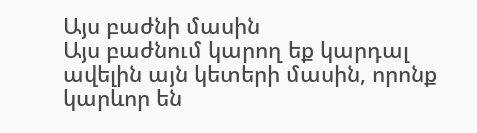Այս բաժնի մասին
Այս բաժնում կարող եք կարդալ ավելին այն կետերի մասին, որոնք կարևոր են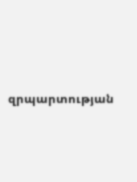զրպարտության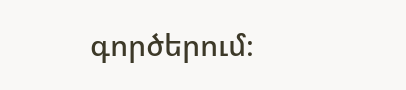գործերում։